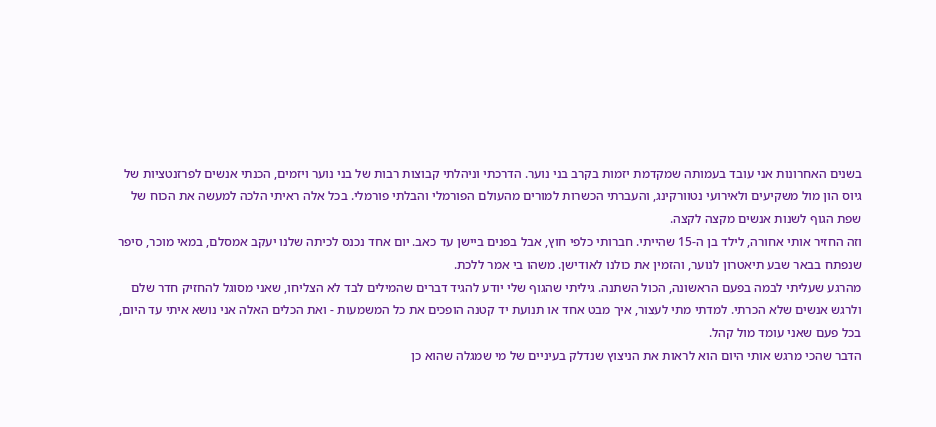בשנים האחרונות אני עובד בעמותה שמקדמת יזמות בקרב בני נוער. הדרכתי וניהלתי קבוצות רבות של בני נוער ויזמים, הכנתי אנשים לפרזנטציות של גיוס הון מול משקיעים ולאירועי נטוורקינג, והעברתי הכשרות למורים מהעולם הפורמלי והבלתי פורמלי. בכל אלה ראיתי הלכה למעשה את הכוח של שפת הגוף לשנות אנשים מקצה לקצה.
וזה החזיר אותי אחורה, לילד בן ה-15 שהייתי. חברותי כלפי חוץ, אבל בפנים ביישן עד כאב. יום אחד נכנס לכיתה שלנו יעקב אמסלם, במאי מוכר, סיפר שנפתח בבאר שבע תיאטרון לנוער, והזמין את כולנו לאודישן. משהו בי אמר ללכת.
מהרגע שעליתי לבמה בפעם הראשונה, הכול השתנה. גיליתי שהגוף שלי יודע להגיד דברים שהמילים לבד לא הצליחו, שאני מסוגל להחזיק חדר שלם ולרגש אנשים שלא הכרתי. למדתי מתי לעצור, איך מבט אחד או תנועת יד קטנה הופכים את כל המשמעות - ואת הכלים האלה אני נושא איתי עד היום, בכל פעם שאני עומד מול קהל.
הדבר שהכי מרגש אותי היום הוא לראות את הניצוץ שנדלק בעיניים של מי שמגלה שהוא כן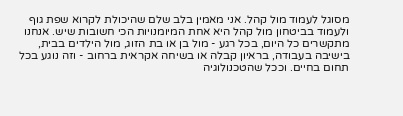מסוגל לעמוד מול קהל. אני מאמין בלב שלם שהיכולת לקרוא שפת גוף ולעמוד בביטחון מול קהל היא אחת המיומנויות הכי חשובות שיש. אנחנו מתקשרים כל היום, בכל רגע - מול בן או בת הזוג, מול הילדים בבית, בישיבה בעבודה, בראיון קבלה או בשיחה אקראית ברחוב - וזה נוגע בכל תחום בחיים. וככל שהטכנולוגיה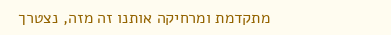מתקדמת ומרחיקה אותנו זה מזה, נצטרך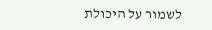לשמור על היכולת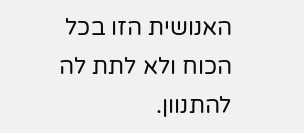האנושית הזו בכל הכוח ולא לתת לה להתנוון.